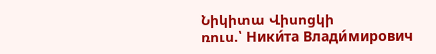Նիկիտա Վիսոցկի
ռուս.՝ Ники́та Влади́мирович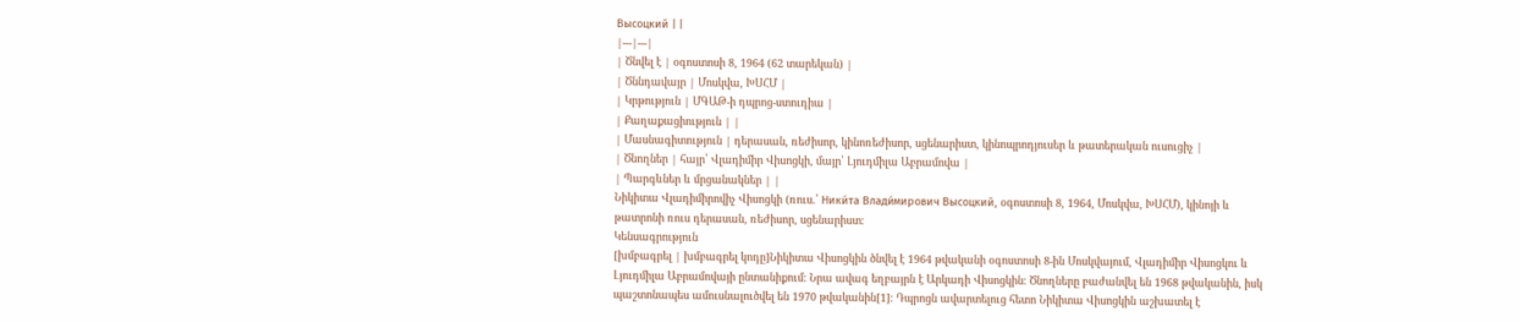Высоцкий | |
|---|---|
| Ծնվել է | օգոստոսի 8, 1964 (62 տարեկան) |
| Ծննդավայր | Մոսկվա, ԽՍՀՄ |
| Կրթություն | ՄԳԱԹ-ի դպրոց-ստուդիա |
| Քաղաքացիություն | |
| Մասնագիտություն | դերասան, ռեժիսոր, կինոռեժիսոր, սցենարիստ, կինոպրոդյուսեր և թատերական ուսուցիչ |
| Ծնողներ | հայր՝ Վլադիմիր Վիսոցկի, մայր՝ Լյուդմիլա Աբրամովա |
| Պարգևներ և մրցանակներ | |
Նիկիտա Վլադիմիրովիչ Վիսոցկի (ռուս.՝ Ники́та Влади́мирович Высоцкий, օգոստոսի 8, 1964, Մոսկվա, ԽՍՀՄ), կինոյի և թատրոնի ռուս դերասան, ռեժիսոր, սցենարիստ։
Կենսագրություն
[խմբագրել | խմբագրել կոդը]Նիկիտա Վիսոցկին ծնվել է 1964 թվականի օգոստոսի 8-ին Մոսկվայում, Վլադիմիր Վիսոցկու և Լյուդմիլա Աբրամովայի ընտանիքում։ Նրա ավագ եղբայրն է Արկադի Վիսոցկին։ Ծնողները բաժանվել են 1968 թվականին, իսկ պաշտոնապես ամուսնալուծվել են 1970 թվականին[1]։ Դպրոցն ավարտելուց հետո Նիկիտա Վիսոցկին աշխատել է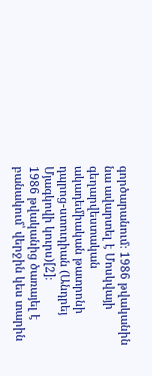գործարանում։ 1986 թվականին նա ավարտել է Մոսկվայի գեղարվեստական ակադեմիական թատրոնի դպրոց-ստուդիան (Անդրեյ Մյագկովի կուրս)[2]։
1986 թվականից ծառայել է բանակում՝ վերջին կես տարին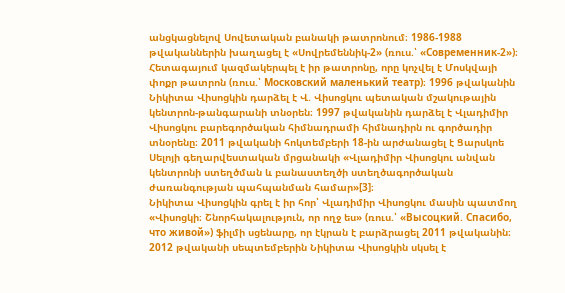անցկացնելով Սովետական բանակի թատրոնում։ 1986-1988 թվականներին խաղացել է «Սովրեմեննիկ-2» (ռուս.՝ «Современник-2»)։ Հետագայում կազմակերպել է իր թատրոնը, որը կոչվել է Մոսկվայի փոքր թատրոն (ռուս.՝ Московский маленький театр)։ 1996 թվականին Նիկիտա Վիսոցկին դարձել է Վ. Վիսոցկու պետական մշակութային կենտրոն-թանգարանի տնօրեն։ 1997 թվականին դարձել է Վլադիմիր Վիսոցկու բարեգործական հիմնադրամի հիմնադիրն ու գործադիր տնօրենը։ 2011 թվականի հոկտեմբերի 18-ին արժանացել է Ցարսկոե Սելոյի գեղարվեստական մրցանակի «Վլադիմիր Վիսոցկու անվան կենտրոնի ստեղծման և բանաստեղծի ստեղծագործական ժառանգության պահպանման համար»[3]։
Նիկիտա Վիսոցկին գրել է իր հոր՝ Վլադիմիր Վիսոցկու մասին պատմող «Վիսոցկի։ Շնորհակալություն, որ ողջ ես» (ռուս.՝ «Высоцкий. Спасибо, что живой») ֆիլմի սցենարը, որ էկրան է բարձրացել 2011 թվականին։ 2012 թվականի սեպտեմբերին Նիկիտա Վիսոցկին սկսել է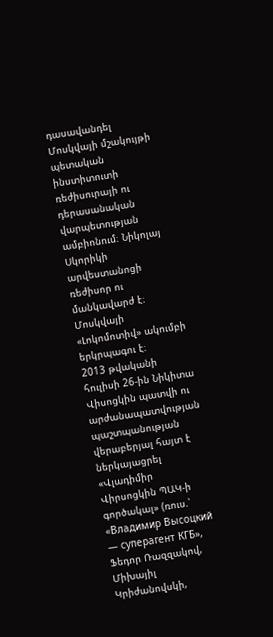դասավանդել Մոսկվայի մշակույթի պետական ինստիտուտի ռեժիսուրայի ու դերասանական վարպետության ամբիոնում։ Նիկոլայ Սկորիկի արվեստանոցի ռեժիսոր ու մանկավարժ է։ Մոսկվայի «Լոկոմոտիվ» ակումբի երկրպագու է։
2013 թվականի հուլիսի 26-ին Նիկիտա Վիսոցկին պատվի ու արժանապատվության պաշտպանության վերաբերյալ հայտ է ներկայացրել «Վլադիմիր Վիրսոցկին ՊԱԿ-ի գործակալ» (ռուս.՝ «Владимир Высоцкий — суперагент КГБ», Ֆեդոր Ռազզակով, Միխայիլ Կրիժանովսկի,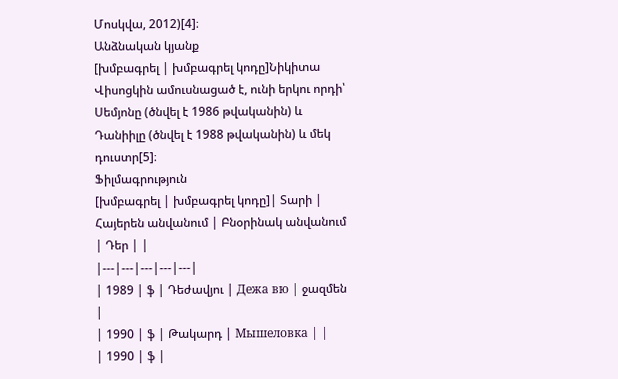Մոսկվա, 2012)[4]։
Անձնական կյանք
[խմբագրել | խմբագրել կոդը]Նիկիտա Վիսոցկին ամուսնացած է, ունի երկու որդի՝ Սեմյոնը (ծնվել է 1986 թվականին) և Դանիիլը (ծնվել է 1988 թվականին) և մեկ դուստր[5]։
Ֆիլմագրություն
[խմբագրել | խմբագրել կոդը]| Տարի | Հայերեն անվանում | Բնօրինակ անվանում | Դեր | |
|---|---|---|---|---|
| 1989 | ֆ | Դեժավյու | Дежа вю | ջազմեն |
| 1990 | ֆ | Թակարդ | Мышеловка | |
| 1990 | ֆ |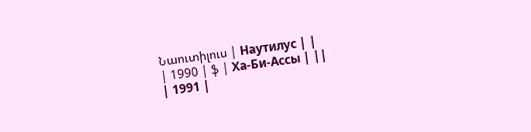Նաուտիլուս | Наутилус | |
| 1990 | ֆ | Ха-Би-Ассы | ||
| 1991 |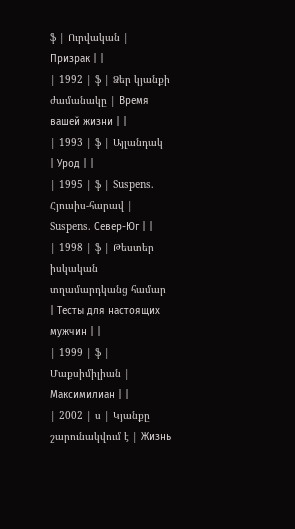ֆ | Ուրվական | Призрак | |
| 1992 | ֆ | Ձեր կյանքի ժամանակը | Время вашей жизни | |
| 1993 | ֆ | Այլանդակ | Урод | |
| 1995 | ֆ | Suspens. Հյուսիս-հարավ | Suspens. Север-Юг | |
| 1998 | ֆ | Թեստեր իսկական տղամարդկանց համար | Тесты для настоящих мужчин | |
| 1999 | ֆ | Մաքսիմիլիան | Максимилиан | |
| 2002 | ս | Կյանքը շարունակվում է | Жизнь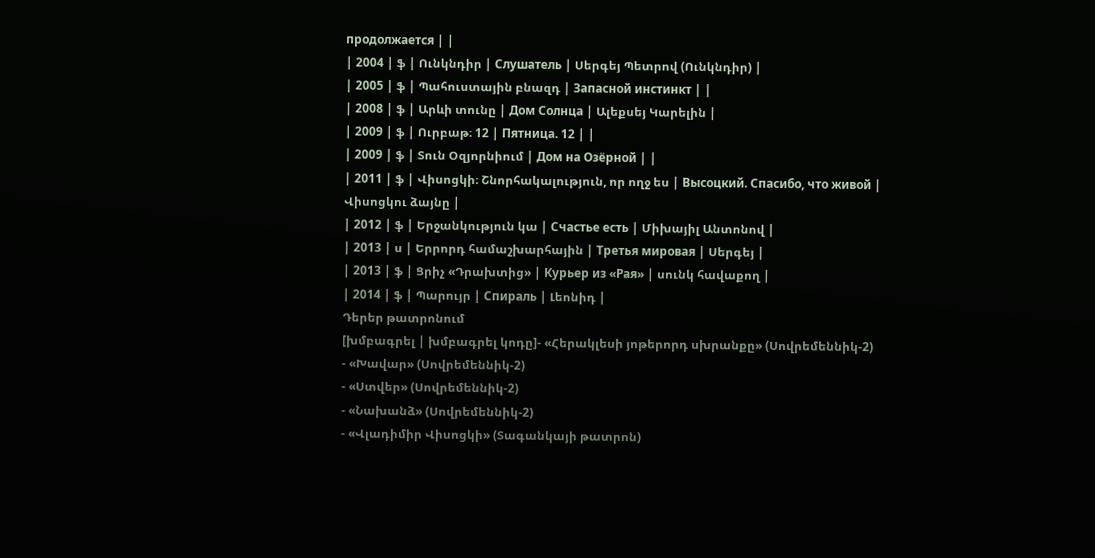продолжается | |
| 2004 | ֆ | Ունկնդիր | Слушатель | Սերգեյ Պետրով (Ունկնդիր) |
| 2005 | ֆ | Պահուստային բնազդ | Запасной инстинкт | |
| 2008 | ֆ | Արևի տունը | Дом Солнца | Ալեքսեյ Կարելին |
| 2009 | ֆ | Ուրբաթ։ 12 | Пятница. 12 | |
| 2009 | ֆ | Տուն Օզյորնիում | Дом на Озёрной | |
| 2011 | ֆ | Վիսոցկի։ Շնորհակալություն, որ ողջ ես | Высоцкий. Спасибо, что живой | Վիսոցկու ձայնը |
| 2012 | ֆ | Երջանկություն կա | Счастье есть | Միխայիլ Անտոնով |
| 2013 | ս | Երրորդ համաշխարհային | Третья мировая | Սերգեյ |
| 2013 | ֆ | Ցրիչ «Դրախտից» | Курьер из «Рая» | սունկ հավաքող |
| 2014 | ֆ | Պարույր | Спираль | Լեոնիդ |
Դերեր թատրոնում
[խմբագրել | խմբագրել կոդը]- «Հերակլեսի յոթերորդ սխրանքը» (Սովրեմեննիկ-2)
- «Խավար» (Սովրեմեննիկ-2)
- «Ստվեր» (Սովրեմեննիկ-2)
- «Նախանձ» (Սովրեմեննիկ-2)
- «Վլադիմիր Վիսոցկի» (Տագանկայի թատրոն)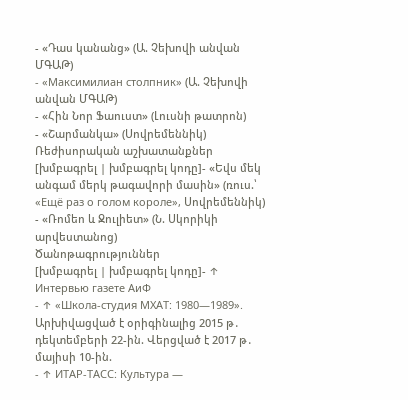- «Դաս կանանց» (Ա. Չեխովի անվան ՄԳԱԹ)
- «Максимилиан столпник» (Ա. Չեխովի անվան ՄԳԱԹ)
- «Հին Նոր Ֆաուստ» (Լուսնի թատրոն)
- «Շարմանկա» (Սովրեմեննիկ)
Ռեժիսորական աշխատանքներ
[խմբագրել | խմբագրել կոդը]- «Եվս մեկ անգամ մերկ թագավորի մասին» (ռուս.՝ «Ещё раз о голом короле», Սովրեմեննիկ)
- «Ռոմեո և Ջուլիետ» (Ն. Սկորիկի արվեստանոց)
Ծանոթագրություններ
[խմբագրել | խմբագրել կոդը]- ↑ Интервью газете АиФ
- ↑ «Школа-студия МХАТ: 1980—1989». Արխիվացված է օրիգինալից 2015 թ․ դեկտեմբերի 22-ին. Վերցված է 2017 թ․ մայիսի 10-ին.
- ↑ ИТАР-ТАСС: Культура —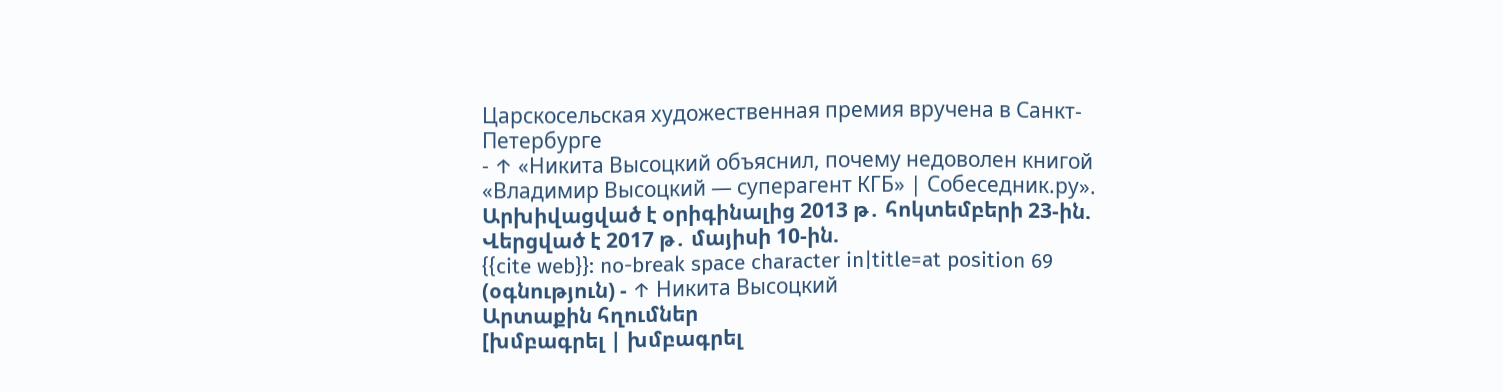Царскосельская художественная премия вручена в Санкт-Петербурге
- ↑ «Никита Высоцкий объяснил, почему недоволен книгой «Владимир Высоцкий — суперагент КГБ» | Собеседник.ру». Արխիվացված է օրիգինալից 2013 թ․ հոկտեմբերի 23-ին. Վերցված է 2017 թ․ մայիսի 10-ին.
{{cite web}}: no-break space character in|title=at position 69 (օգնություն) - ↑ Никита Высоцкий
Արտաքին հղումներ
[խմբագրել | խմբագրել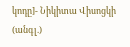կոդը]- Նիկիտա Վիսոցկի (անգլ.)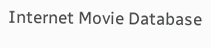Internet Movie Database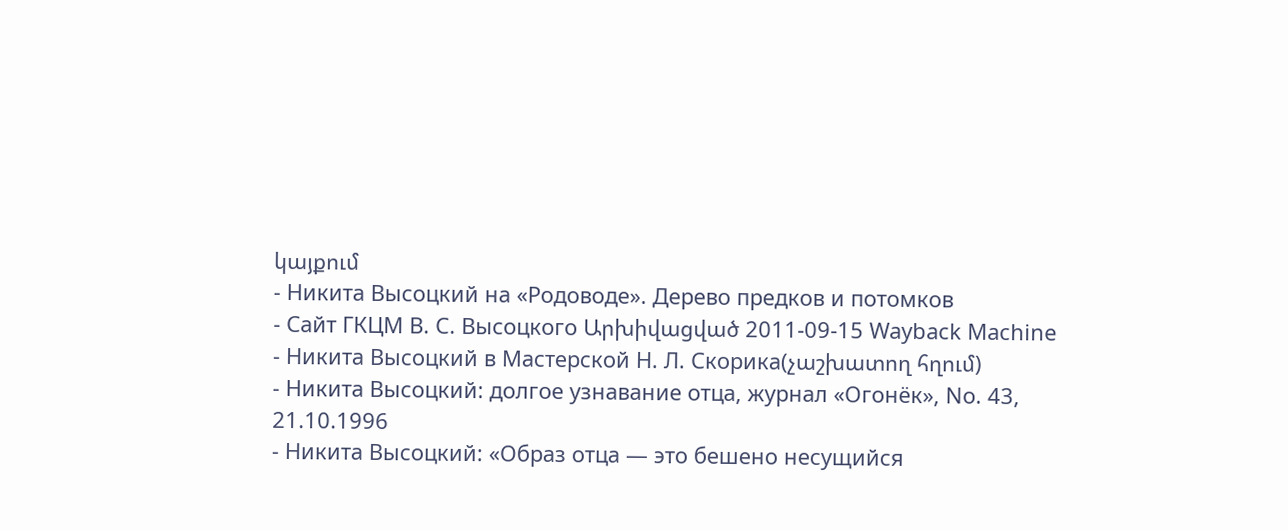կայքում
- Никита Высоцкий на «Родоводе». Дерево предков и потомков
- Сайт ГКЦМ В. C. Высоцкого Արխիվացված 2011-09-15 Wayback Machine
- Никита Высоцкий в Мастерской Н. Л. Скорика(չաշխատող հղում)
- Никита Высоцкий: долгое узнавание отца, журнал «Огонёк», No. 43, 21.10.1996
- Никита Высоцкий: «Образ отца — это бешено несущийся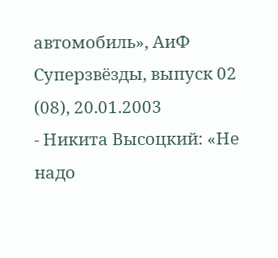автомобиль», АиФ Суперзвёзды, выпуск 02 (08), 20.01.2003
- Никита Высоцкий: «Не надо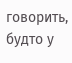говорить, будто у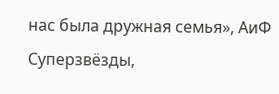нас была дружная семья», АиФ Суперзвёзды,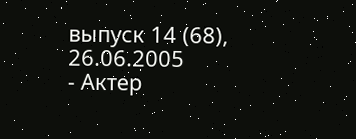выпуск 14 (68), 26.06.2005
- Актер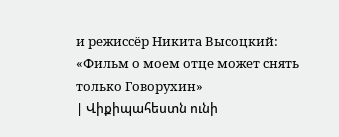и режиссёр Никита Высоцкий: «Фильм о моем отце может снять только Говорухин»
| Վիքիպահեստն ունի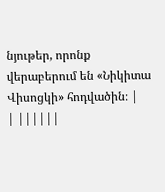նյութեր, որոնք վերաբերում են «Նիկիտա Վիսոցկի» հոդվածին։ |
| ||||||